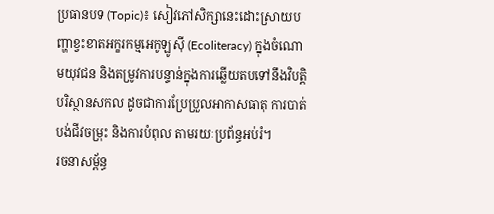ប្រធានបទ (Topic)៖ សៀវភៅសិក្សានេះដោះស្រាយបញ្ហាខ្វះខាតអក្ខរកម្មអេកូឡូស៊ី (Ecoliteracy) ក្នុងចំណោមយុវជន និងតម្រូវការបន្ទាន់ក្នុងការឆ្លើយតបទៅនឹងវិបត្តិបរិស្ថានសកល ដូចជាការប្រែប្រួលអាកាសធាតុ ការបាត់បង់ជីវចម្រុះ និងការបំពុល តាមរយៈប្រព័ន្ធអប់រំ។
រចនាសម្ព័ន្ធ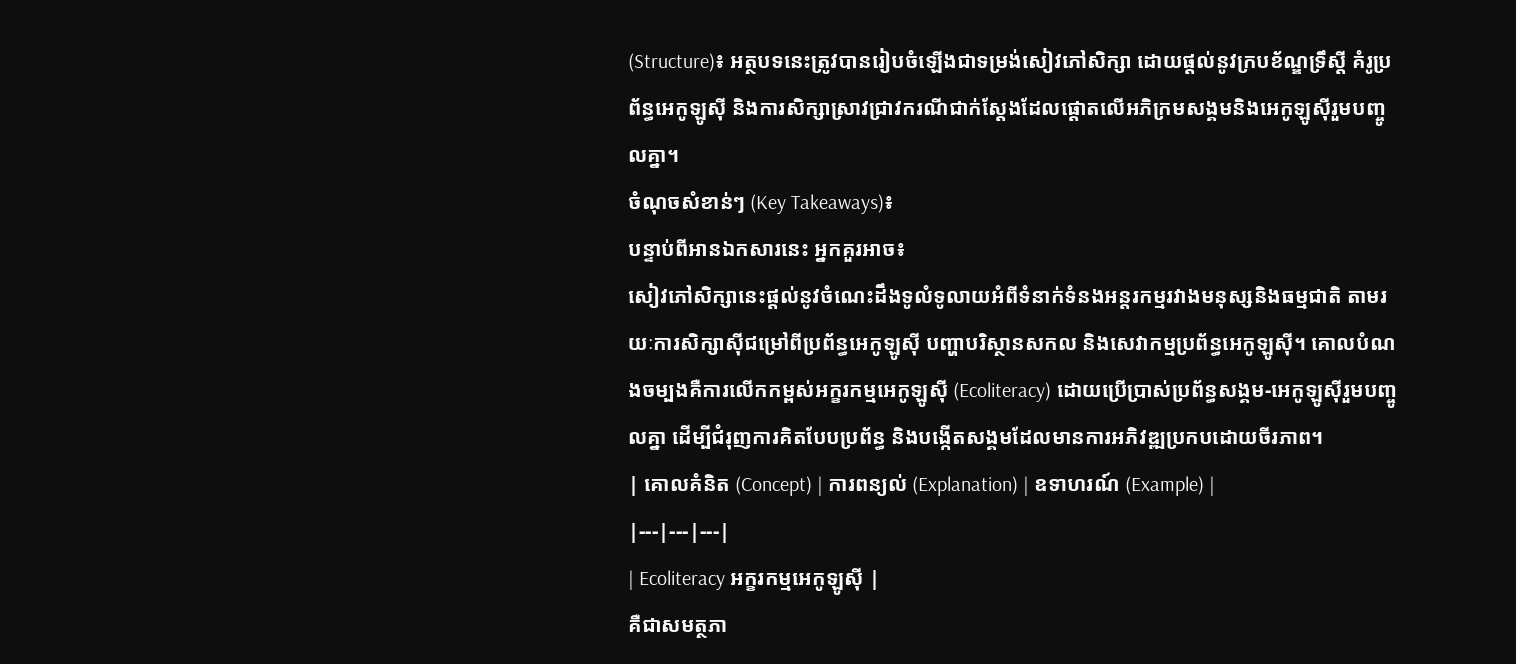(Structure)៖ អត្ថបទនេះត្រូវបានរៀបចំឡើងជាទម្រង់សៀវភៅសិក្សា ដោយផ្តល់នូវក្របខ័ណ្ឌទ្រឹស្តី គំរូប្រព័ន្ធអេកូឡូស៊ី និងការសិក្សាស្រាវជ្រាវករណីជាក់ស្តែងដែលផ្តោតលើអភិក្រមសង្គមនិងអេកូឡូស៊ីរួមបញ្ចូលគ្នា។
ចំណុចសំខាន់ៗ (Key Takeaways)៖
បន្ទាប់ពីអានឯកសារនេះ អ្នកគួរអាច៖
សៀវភៅសិក្សានេះផ្តល់នូវចំណេះដឹងទូលំទូលាយអំពីទំនាក់ទំនងអន្តរកម្មរវាងមនុស្សនិងធម្មជាតិ តាមរយៈការសិក្សាស៊ីជម្រៅពីប្រព័ន្ធអេកូឡូស៊ី បញ្ហាបរិស្ថានសកល និងសេវាកម្មប្រព័ន្ធអេកូឡូស៊ី។ គោលបំណងចម្បងគឺការលើកកម្ពស់អក្ខរកម្មអេកូឡូស៊ី (Ecoliteracy) ដោយប្រើប្រាស់ប្រព័ន្ធសង្គម-អេកូឡូស៊ីរួមបញ្ចូលគ្នា ដើម្បីជំរុញការគិតបែបប្រព័ន្ធ និងបង្កើតសង្គមដែលមានការអភិវឌ្ឍប្រកបដោយចីរភាព។
| គោលគំនិត (Concept) | ការពន្យល់ (Explanation) | ឧទាហរណ៍ (Example) |
|---|---|---|
| Ecoliteracy អក្ខរកម្មអេកូឡូស៊ី |
គឺជាសមត្ថភា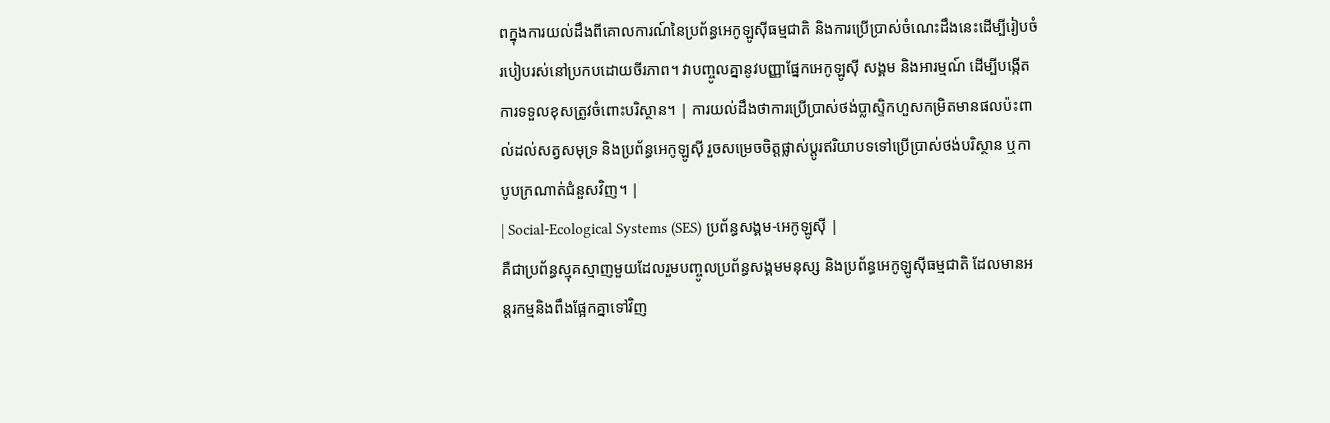ពក្នុងការយល់ដឹងពីគោលការណ៍នៃប្រព័ន្ធអេកូឡូស៊ីធម្មជាតិ និងការប្រើប្រាស់ចំណេះដឹងនេះដើម្បីរៀបចំរបៀបរស់នៅប្រកបដោយចីរភាព។ វាបញ្ចូលគ្នានូវបញ្ញាផ្នែកអេកូឡូស៊ី សង្គម និងអារម្មណ៍ ដើម្បីបង្កើតការទទួលខុសត្រូវចំពោះបរិស្ថាន។ | ការយល់ដឹងថាការប្រើប្រាស់ថង់ប្លាស្ទិកហួសកម្រិតមានផលប៉ះពាល់ដល់សត្វសមុទ្រ និងប្រព័ន្ធអេកូឡូស៊ី រួចសម្រេចចិត្តផ្លាស់ប្តូរឥរិយាបទទៅប្រើប្រាស់ថង់បរិស្ថាន ឬកាបូបក្រណាត់ជំនួសវិញ។ |
| Social-Ecological Systems (SES) ប្រព័ន្ធសង្គម-អេកូឡូស៊ី |
គឺជាប្រព័ន្ធស្មុគស្មាញមួយដែលរួមបញ្ចូលប្រព័ន្ធសង្គមមនុស្ស និងប្រព័ន្ធអេកូឡូស៊ីធម្មជាតិ ដែលមានអន្តរកម្មនិងពឹងផ្អែកគ្នាទៅវិញ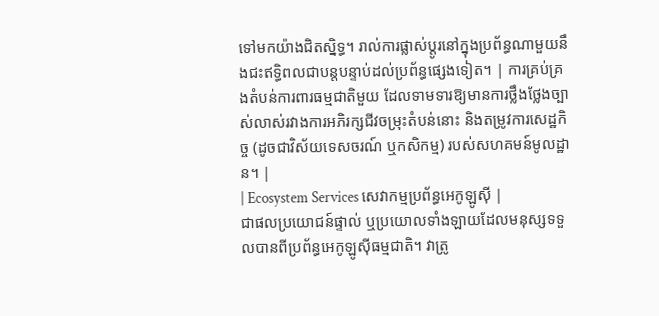ទៅមកយ៉ាងជិតស្និទ្ធ។ រាល់ការផ្លាស់ប្តូរនៅក្នុងប្រព័ន្ធណាមួយនឹងជះឥទ្ធិពលជាបន្តបន្ទាប់ដល់ប្រព័ន្ធផ្សេងទៀត។ | ការគ្រប់គ្រងតំបន់ការពារធម្មជាតិមួយ ដែលទាមទារឱ្យមានការថ្លឹងថ្លែងច្បាស់លាស់រវាងការអភិរក្សជីវចម្រុះតំបន់នោះ និងតម្រូវការសេដ្ឋកិច្ច (ដូចជាវិស័យទេសចរណ៍ ឬកសិកម្ម) របស់សហគមន៍មូលដ្ឋាន។ |
| Ecosystem Services សេវាកម្មប្រព័ន្ធអេកូឡូស៊ី |
ជាផលប្រយោជន៍ផ្ទាល់ ឬប្រយោលទាំងឡាយដែលមនុស្សទទួលបានពីប្រព័ន្ធអេកូឡូស៊ីធម្មជាតិ។ វាត្រូ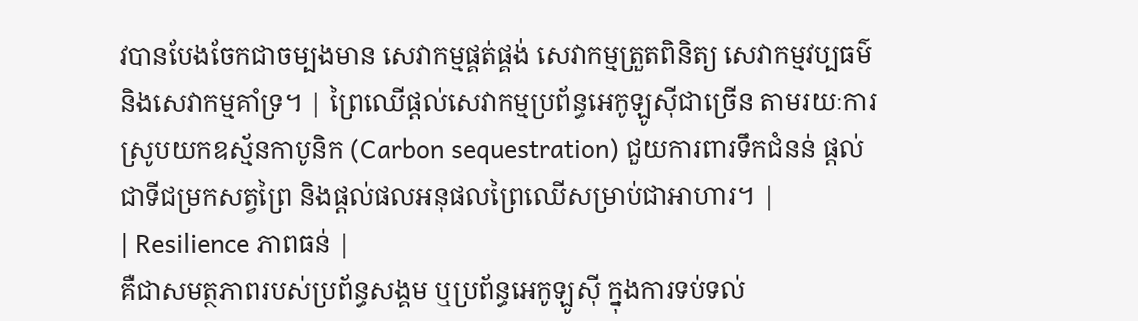វបានបែងចែកជាចម្បងមាន សេវាកម្មផ្គត់ផ្គង់ សេវាកម្មត្រួតពិនិត្យ សេវាកម្មវប្បធម៌ និងសេវាកម្មគាំទ្រ។ | ព្រៃឈើផ្តល់សេវាកម្មប្រព័ន្ធអេកូឡូស៊ីជាច្រើន តាមរយៈការស្រូបយកឧស្ម័នកាបូនិក (Carbon sequestration) ជួយការពារទឹកជំនន់ ផ្តល់ជាទីជម្រកសត្វព្រៃ និងផ្តល់ផលអនុផលព្រៃឈើសម្រាប់ជាអាហារ។ |
| Resilience ភាពធន់ |
គឺជាសមត្ថភាពរបស់ប្រព័ន្ធសង្គម ឬប្រព័ន្ធអេកូឡូស៊ី ក្នុងការទប់ទល់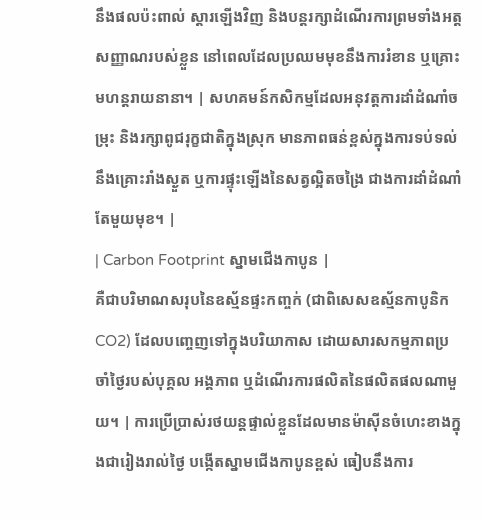នឹងផលប៉ះពាល់ ស្តារឡើងវិញ និងបន្តរក្សាដំណើរការព្រមទាំងអត្តសញ្ញាណរបស់ខ្លួន នៅពេលដែលប្រឈមមុខនឹងការរំខាន ឬគ្រោះមហន្តរាយនានា។ | សហគមន៍កសិកម្មដែលអនុវត្តការដាំដំណាំចម្រុះ និងរក្សាពូជរុក្ខជាតិក្នុងស្រុក មានភាពធន់ខ្ពស់ក្នុងការទប់ទល់នឹងគ្រោះរាំងស្ងួត ឬការផ្ទុះឡើងនៃសត្វល្អិតចង្រៃ ជាងការដាំដំណាំតែមួយមុខ។ |
| Carbon Footprint ស្នាមជើងកាបូន |
គឺជាបរិមាណសរុបនៃឧស្ម័នផ្ទះកញ្ចក់ (ជាពិសេសឧស្ម័នកាបូនិក CO2) ដែលបញ្ចេញទៅក្នុងបរិយាកាស ដោយសារសកម្មភាពប្រចាំថ្ងៃរបស់បុគ្គល អង្គភាព ឬដំណើរការផលិតនៃផលិតផលណាមួយ។ | ការប្រើប្រាស់រថយន្តផ្ទាល់ខ្លួនដែលមានម៉ាស៊ីនចំហេះខាងក្នុងជារៀងរាល់ថ្ងៃ បង្កើតស្នាមជើងកាបូនខ្ពស់ ធៀបនឹងការ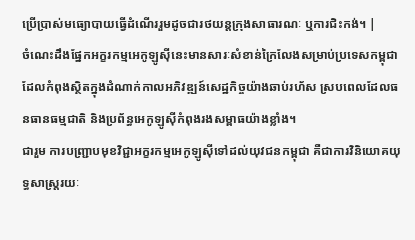ប្រើប្រាស់មធ្យោបាយធ្វើដំណើររួមដូចជារថយន្តក្រុងសាធារណៈ ឬការជិះកង់។ |
ចំណេះដឹងផ្នែកអក្ខរកម្មអេកូឡូស៊ីនេះមានសារៈសំខាន់ក្រៃលែងសម្រាប់ប្រទេសកម្ពុជា ដែលកំពុងស្ថិតក្នុងដំណាក់កាលអភិវឌ្ឍន៍សេដ្ឋកិច្ចយ៉ាងឆាប់រហ័ស ស្របពេលដែលធនធានធម្មជាតិ និងប្រព័ន្ធអេកូឡូស៊ីកំពុងរងសម្ពាធយ៉ាងខ្លាំង។
ជារួម ការបញ្ជ្រាបមុខវិជ្ជាអក្ខរកម្មអេកូឡូស៊ីទៅដល់យុវជនកម្ពុជា គឺជាការវិនិយោគយុទ្ធសាស្ត្ររយៈ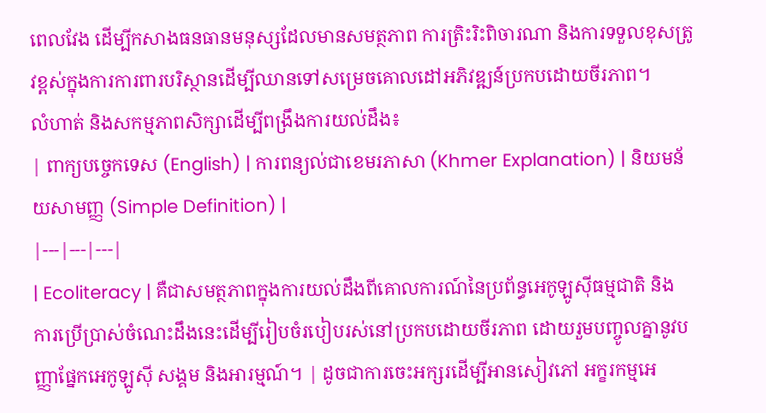ពេលវែង ដើម្បីកសាងធនធានមនុស្សដែលមានសមត្ថភាព ការត្រិះរិះពិចារណា និងការទទួលខុសត្រូវខ្ពស់ក្នុងការការពារបរិស្ថានដើម្បីឈានទៅសម្រេចគោលដៅអភិវឌ្ឍន៍ប្រកបដោយចីរភាព។
លំហាត់ និងសកម្មភាពសិក្សាដើម្បីពង្រឹងការយល់ដឹង៖
| ពាក្យបច្ចេកទេស (English) | ការពន្យល់ជាខេមរភាសា (Khmer Explanation) | និយមន័យសាមញ្ញ (Simple Definition) |
|---|---|---|
| Ecoliteracy | គឺជាសមត្ថភាពក្នុងការយល់ដឹងពីគោលការណ៍នៃប្រព័ន្ធអេកូឡូស៊ីធម្មជាតិ និងការប្រើប្រាស់ចំណេះដឹងនេះដើម្បីរៀបចំរបៀបរស់នៅប្រកបដោយចីរភាព ដោយរួមបញ្ចូលគ្នានូវបញ្ញាផ្នែកអេកូឡូស៊ី សង្គម និងអារម្មណ៍។ | ដូចជាការចេះអក្សរដើម្បីអានសៀវភៅ អក្ខរកម្មអេ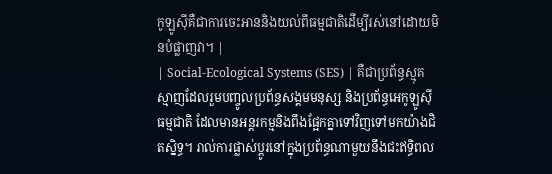កូឡូស៊ីគឺជាការចេះអាននិងយល់ពីធម្មជាតិដើម្បីរស់នៅដោយមិនបំផ្លាញវា។ |
| Social-Ecological Systems (SES) | គឺជាប្រព័ន្ធស្មុគស្មាញដែលរួមបញ្ចូលប្រព័ន្ធសង្គមមនុស្ស និងប្រព័ន្ធអេកូឡូស៊ីធម្មជាតិ ដែលមានអន្តរកម្មនិងពឹងផ្អែកគ្នាទៅវិញទៅមកយ៉ាងជិតស្និទ្ធ។ រាល់ការផ្លាស់ប្តូរនៅក្នុងប្រព័ន្ធណាមួយនឹងជះឥទ្ធិពល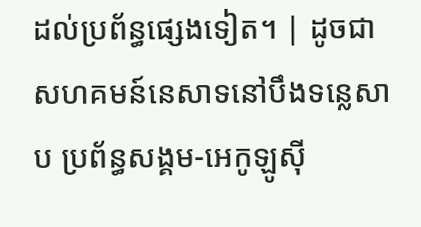ដល់ប្រព័ន្ធផ្សេងទៀត។ | ដូចជាសហគមន៍នេសាទនៅបឹងទន្លេសាប ប្រព័ន្ធសង្គម-អេកូឡូស៊ី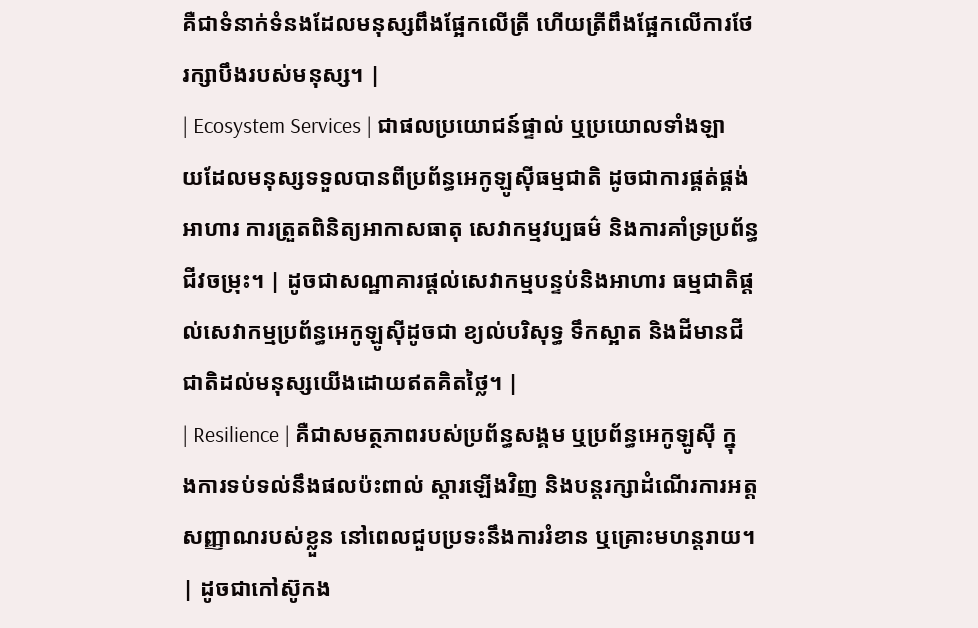គឺជាទំនាក់ទំនងដែលមនុស្សពឹងផ្អែកលើត្រី ហើយត្រីពឹងផ្អែកលើការថែរក្សាបឹងរបស់មនុស្ស។ |
| Ecosystem Services | ជាផលប្រយោជន៍ផ្ទាល់ ឬប្រយោលទាំងឡាយដែលមនុស្សទទួលបានពីប្រព័ន្ធអេកូឡូស៊ីធម្មជាតិ ដូចជាការផ្គត់ផ្គង់អាហារ ការត្រួតពិនិត្យអាកាសធាតុ សេវាកម្មវប្បធម៌ និងការគាំទ្រប្រព័ន្ធជីវចម្រុះ។ | ដូចជាសណ្ឋាគារផ្តល់សេវាកម្មបន្ទប់និងអាហារ ធម្មជាតិផ្តល់សេវាកម្មប្រព័ន្ធអេកូឡូស៊ីដូចជា ខ្យល់បរិសុទ្ធ ទឹកស្អាត និងដីមានជីជាតិដល់មនុស្សយើងដោយឥតគិតថ្លៃ។ |
| Resilience | គឺជាសមត្ថភាពរបស់ប្រព័ន្ធសង្គម ឬប្រព័ន្ធអេកូឡូស៊ី ក្នុងការទប់ទល់នឹងផលប៉ះពាល់ ស្តារឡើងវិញ និងបន្តរក្សាដំណើរការអត្តសញ្ញាណរបស់ខ្លួន នៅពេលជួបប្រទះនឹងការរំខាន ឬគ្រោះមហន្តរាយ។ | ដូចជាកៅស៊ូកង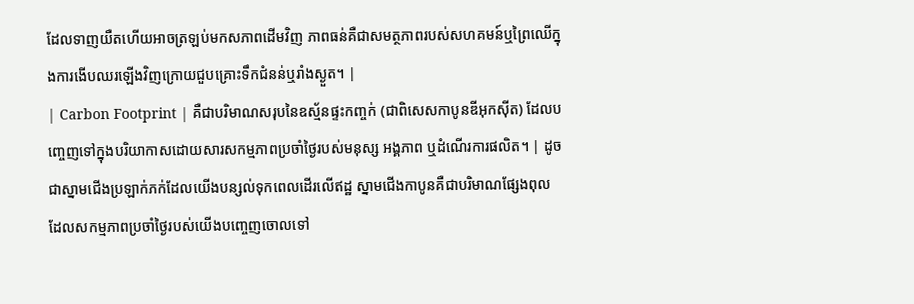ដែលទាញយឺតហើយអាចត្រឡប់មកសភាពដើមវិញ ភាពធន់គឺជាសមត្ថភាពរបស់សហគមន៍ឬព្រៃឈើក្នុងការងើបឈរឡើងវិញក្រោយជួបគ្រោះទឹកជំនន់ឬរាំងស្ងួត។ |
| Carbon Footprint | គឺជាបរិមាណសរុបនៃឧស្ម័នផ្ទះកញ្ចក់ (ជាពិសេសកាបូនឌីអុកស៊ីត) ដែលបញ្ចេញទៅក្នុងបរិយាកាសដោយសារសកម្មភាពប្រចាំថ្ងៃរបស់មនុស្ស អង្គភាព ឬដំណើរការផលិត។ | ដូចជាស្នាមជើងប្រឡាក់ភក់ដែលយើងបន្សល់ទុកពេលដើរលើឥដ្ឋ ស្នាមជើងកាបូនគឺជាបរិមាណផ្សែងពុលដែលសកម្មភាពប្រចាំថ្ងៃរបស់យើងបញ្ចេញចោលទៅ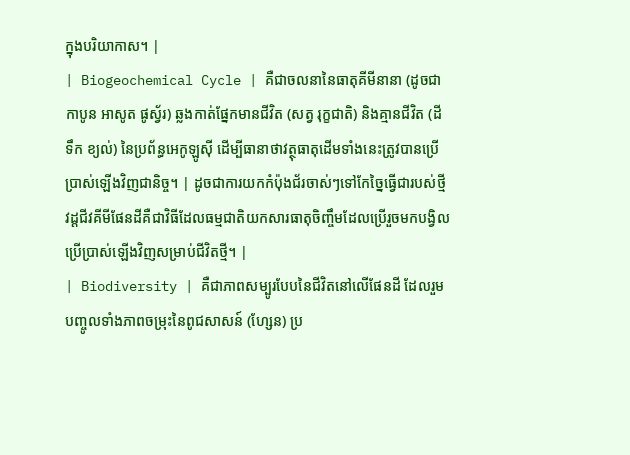ក្នុងបរិយាកាស។ |
| Biogeochemical Cycle | គឺជាចលនានៃធាតុគីមីនានា (ដូចជា កាបូន អាសូត ផូស្វ័រ) ឆ្លងកាត់ផ្នែកមានជីវិត (សត្វ រុក្ខជាតិ) និងគ្មានជីវិត (ដី ទឹក ខ្យល់) នៃប្រព័ន្ធអេកូឡូស៊ី ដើម្បីធានាថាវត្ថុធាតុដើមទាំងនេះត្រូវបានប្រើប្រាស់ឡើងវិញជានិច្ច។ | ដូចជាការយកកំប៉ុងជ័រចាស់ៗទៅកែច្នៃធ្វើជារបស់ថ្មី វដ្តជីវគីមីផែនដីគឺជាវិធីដែលធម្មជាតិយកសារធាតុចិញ្ចឹមដែលប្រើរួចមកបង្វិលប្រើប្រាស់ឡើងវិញសម្រាប់ជីវិតថ្មី។ |
| Biodiversity | គឺជាភាពសម្បូរបែបនៃជីវិតនៅលើផែនដី ដែលរួមបញ្ចូលទាំងភាពចម្រុះនៃពូជសាសន៍ (ហ្សែន) ប្រ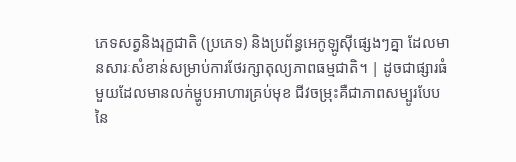ភេទសត្វនិងរុក្ខជាតិ (ប្រភេទ) និងប្រព័ន្ធអេកូឡូស៊ីផ្សេងៗគ្នា ដែលមានសារៈសំខាន់សម្រាប់ការថែរក្សាតុល្យភាពធម្មជាតិ។ | ដូចជាផ្សារធំមួយដែលមានលក់ម្ហូបអាហារគ្រប់មុខ ជីវចម្រុះគឺជាភាពសម្បូរបែបនៃ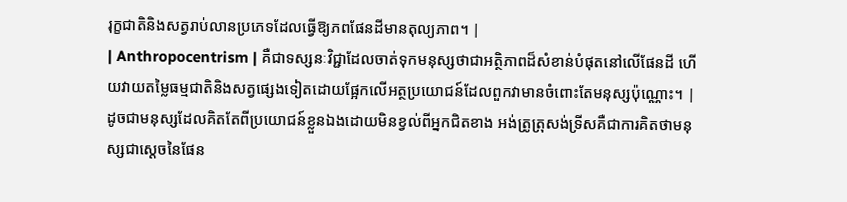រុក្ខជាតិនិងសត្វរាប់លានប្រភេទដែលធ្វើឱ្យភពផែនដីមានតុល្យភាព។ |
| Anthropocentrism | គឺជាទស្សនៈវិជ្ជាដែលចាត់ទុកមនុស្សថាជាអត្ថិភាពដ៏សំខាន់បំផុតនៅលើផែនដី ហើយវាយតម្លៃធម្មជាតិនិងសត្វផ្សេងទៀតដោយផ្អែកលើអត្ថប្រយោជន៍ដែលពួកវាមានចំពោះតែមនុស្សប៉ុណ្ណោះ។ | ដូចជាមនុស្សដែលគិតតែពីប្រយោជន៍ខ្លួនឯងដោយមិនខ្វល់ពីអ្នកជិតខាង អង់ត្រូត្រុសង់ទ្រីសគឺជាការគិតថាមនុស្សជាស្តេចនៃផែន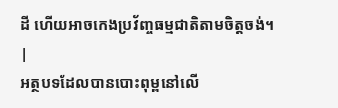ដី ហើយអាចកេងប្រវ័ញ្ចធម្មជាតិតាមចិត្តចង់។ |
អត្ថបទដែលបានបោះពុម្ពនៅលើ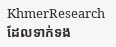KhmerResearch ដែលទាក់ទង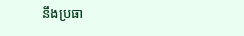នឹងប្រធា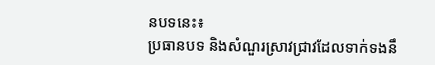នបទនេះ៖
ប្រធានបទ និងសំណួរស្រាវជ្រាវដែលទាក់ទងនឹ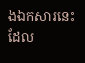ងឯកសារនេះ ដែល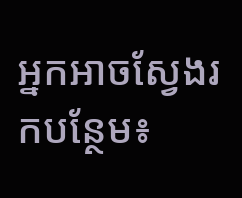អ្នកអាចស្វែងរកបន្ថែម៖